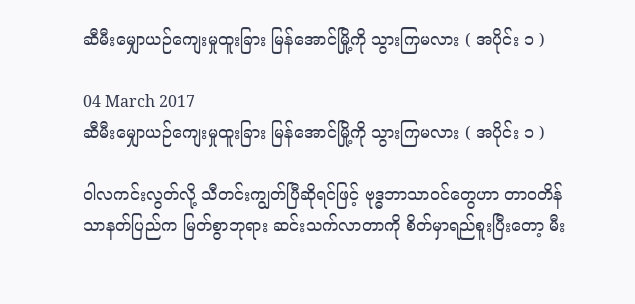ဆီမီးမျှောယဉ်ကျေးမှုထူးခြား မြန်အောင်မြို့ကို သွားကြမလား ( အပိုင်း ၁ )

04 March 2017
ဆီမီးမျှောယဉ်ကျေးမှုထူးခြား မြန်အောင်မြို့ကို သွားကြမလား ( အပိုင်း ၁ )

ဝါလကင်းလွတ်လို့ သီတင်းကျွတ်ပြီဆိုရင်ဖြင့် ဗုဒ္ဓဘာသာဝင်တွေဟာ တာဝတိန်သာနတ်ပြည်က မြတ်စွာဘုရား ဆင်းသက်လာတာကို စိတ်မှာရည်စူးပြီးတော့ မီး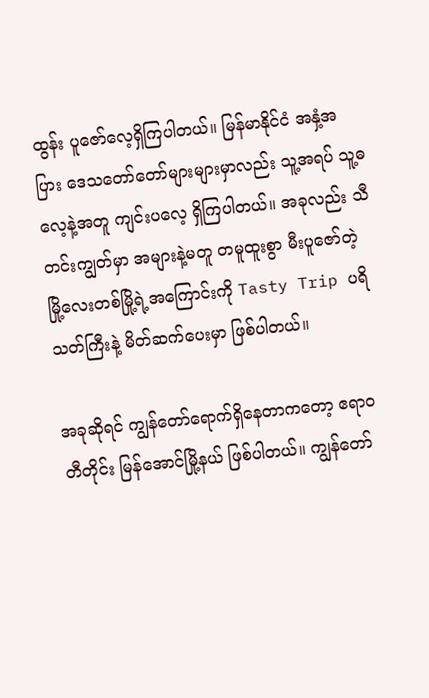ထွန်း ပူဇော်လေ့ရှိကြပါတယ်။ မြန်မာနိုင်ငံ အနှံ့အပြား ဒေသတော်တော်များများမှာလည်း သူ့အရပ် သူ့ဓလေ့နဲ့အတူ ကျင်းပလေ့ ရှိကြပါတယ်။ အခုလည်း သီတင်းကျွတ်မှာ အများနဲ့မတူ တမူထူးစွာ မီးပူဇော်တဲ့ မြို့လေးတစ်မြို့ရဲ့အကြောင်းကို Tasty Trip ပရိသတ်ကြီးနဲ့ မိတ်ဆက်ပေးမှာ ဖြစ်ပါတယ်။

အခုဆိုရင် ကျွန်တော်ရောက်ရှိနေတာကတော့ ဧရာဝတီတိုင်း မြန်အောင်မြို့နယ် ဖြစ်ပါတယ်။ ကျွန်တော်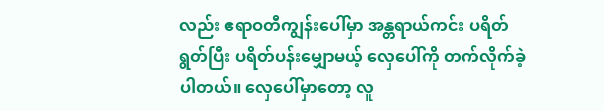လည်း ဧရာဝတီကျွန်းပေါ်မှာ အန္တရာယ်ကင်း ပရိတ်ရွတ်ပြီး ပရိတ်ပန်းမျှောမယ့် လှေပေါ်ကို တက်လိုက်ခဲ့ပါတယ်။ လှေပေါ်မှာတော့ လူ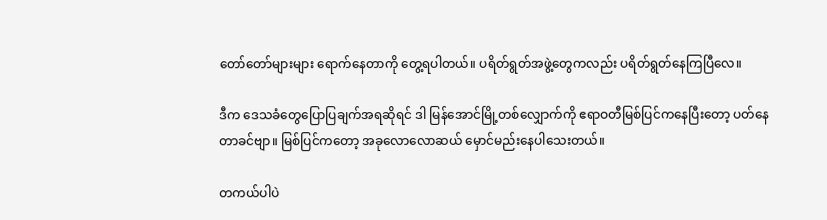တော်တော်များများ ရောက်နေတာကို တွေ့ရပါတယ်။ ပရိတ်ရွတ်အဖွဲ့တွေကလည်း ပရိတ်ရွတ်နေကြပြီလေ။

ဒီက ဒေသခံတွေပြောပြချက်အရဆိုရင် ဒါ မြန်အောင်မြို့တစ်လျှောက်ကို ဧရာဝတီမြစ်ပြင်ကနေပြီးတော့ ပတ်နေတာခင်ဗျာ။ မြစ်ပြင်ကတော့ အခုလောလောဆယ် မှောင်မည်းနေပါသေးတယ်။

တကယ်ပါပဲ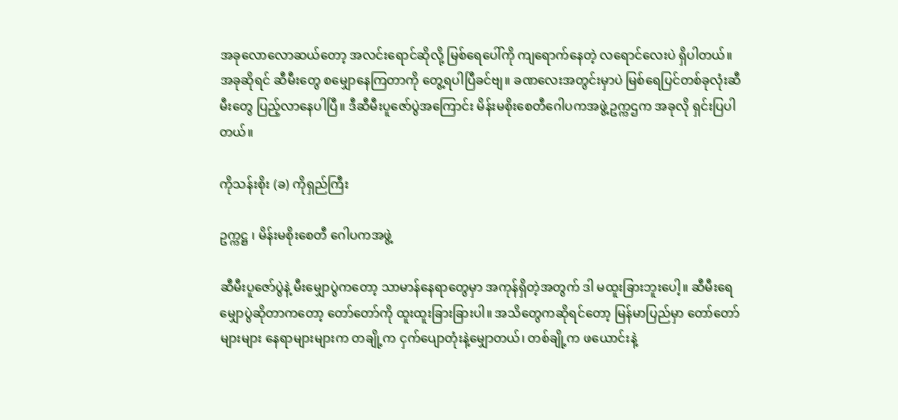အခုလောလောဆယ်တော့ အလင်းရောင်ဆိုလို့ မြစ်ရေပေါ်ကို ကျရောက်နေတဲ့ လရောင်လေးပဲ ရှိပါတယ်။ အခုဆိုရင် ဆီမီးတွေ စမျှောနေကြတာကို တွေ့ရပါပြီခင်ဗျ။ ခဏလေးအတွင်းမှာပဲ မြစ်ရေပြင်တစ်ခုလုံးဆီမီးတွေ ပြည့်လာနေပါပြီ။ ဒီဆီမီးပူဇော်ပွဲအကြောင်း မိန်းမစိုးစေတီဂေါပကအဖွဲ့ဥက္ကဌက အခုလို ရှင်းပြပါတယ်။

ကိုသန်းစိုး (ခ) ကိုရှည်ကြီး

ဥက္ကဋ္ဌ ၊ မိန်းမစိုးစေတီ ဂေါပကအဖွဲ့

ဆီမီးပူဇော်ပွဲနဲ့ မီးမျှောပွဲကတော့ သာမာန်နေရာတွေမှာ အကုန်ရှိတဲ့အတွက် ဒါ မထူးခြားဘူးပေါ့။ ဆီမီးရေမျှောပွဲဆိုတာကတော့ တော်တော်ကို ထူးထူးခြားခြားပါ။ အသိတွေကဆိုရင်တော့ မြန်မာပြည်မှာ တော်တော်များများ နေရာများများက တချို့က ငှက်ပျောတုံးနဲ့မျှောတယ်၊ တစ်ချို့က ဖယောင်းနဲ့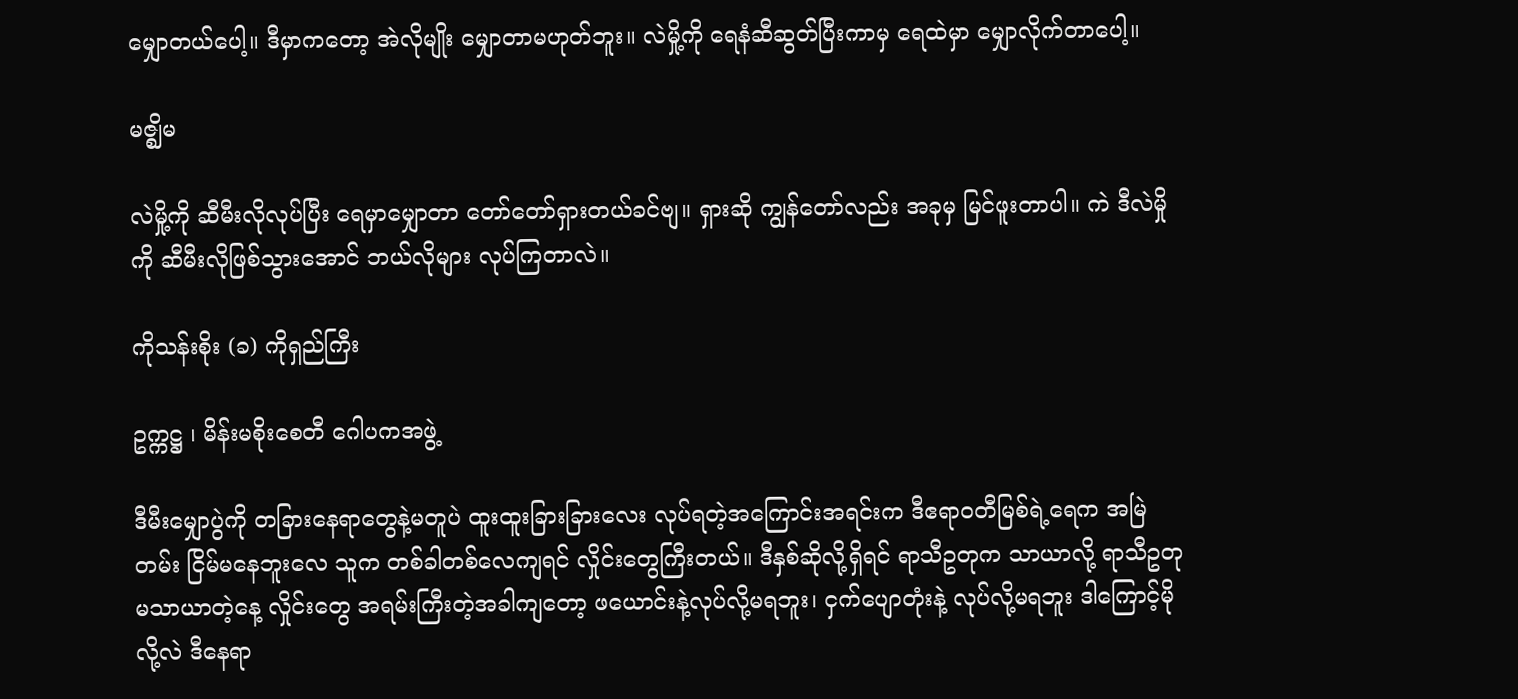မျှောတယ်ပေါ့။ ဒီမှာကတော့ အဲလိုမျိုး မျှောတာမဟုတ်ဘူး။ လဲမှို့ကို ရေနံဆီဆွတ်ပြီးကာမှ ရေထဲမှာ မျှောလိုက်တာပေါ့။

မဇ္ဈိမ

လဲမှို့ကို ဆီမီးလိုလုပ်ပြီး ရေမှာမျှောတာ တော်တော်ရှားတယ်ခင်ဗျ။ ရှားဆို ကျွန်တော်လည်း အခုမှ မြင်ဖူးတာပါ။ ကဲ ဒီလဲမှိုကို ဆီမီးလိုဖြစ်သွားအောင် ဘယ်လိုများ လုပ်ကြတာလဲ။

ကိုသန်းစိုး (ခ) ကိုရှည်ကြီး

ဥက္ကဋ္ဌ ၊ မိန်းမစိုးစေတီ ဂေါပကအဖွဲ့

ဒီမီးမျှောပွဲကို တခြားနေရာတွေနဲ့မတူပဲ ထူးထူးခြားခြားလေး လုပ်ရတဲ့အကြောင်းအရင်းက ဒီဧရာဝတီမြစ်ရဲ့ရေက အမြဲတမ်း ငြိမ်မနေဘူးလေ သူက တစ်ခါတစ်လေကျရင် လှိုင်းတွေကြီးတယ်။ ဒီနှစ်ဆိုလို့ရှိရင် ရာသီဥတုက သာယာလို့ ရာသီဥတုမသာယာတဲ့နေ့ လှိုင်းတွေ အရမ်းကြီးတဲ့အခါကျတော့ ဖယောင်းနဲ့လုပ်လို့မရဘူး၊ ငှက်ပျောတုံးနဲ့ လုပ်လို့မရဘူး ဒါကြောင့်မိုလို့လဲ ဒီနေရာ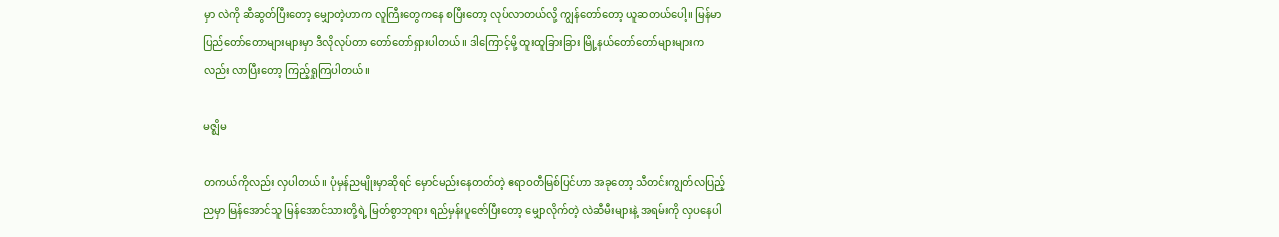မှာ လဲကို ဆီဆွတ်ပြီးတော့ မျှောတဲ့ဟာက လူကြီးတွေကနေ စပြီးတော့ လုပ်လာတယ်လို့ ကျွန်တော်တော့ ယူဆတယ်ပေါ့။ မြန်မာပြည်တော်တောများများမှာ ဒီလိုလုပ်တာ တော်တော်ရှားပါတယ်။ ဒါကြောင့်မို့ ထူးထူခြားခြား မြို့နယ်တော်တော်များများကလည်း လာပြီးတော့ ကြည့်ရှုကြပါတယ်။

မဇ္ဈိမ

တကယ်ကိုလည်း လှပါတယ်။ ပုံမှန်ညမျိုးမှာဆိုရင် မှောင်မည်းနေတတ်တဲ့ ဧရာဝတီမြစ်ပြင်ဟာ အခုတော့ သီတင်းကျွတ်လပြည့်ညမှာ မြန်အောင်သူ မြန်အောင်သားတို့ရဲ့ မြတ်စွာဘုရား ရည်မှန်းပူဇော်ပြီးတော့ မျှောလိုက်တဲ့ လဲဆီမီးများနဲ့ အရမ်းကို လှပနေပါ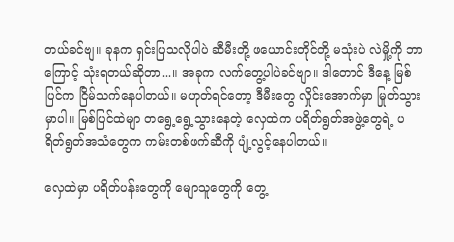တယ်ခင်ဗျ။ ခုနက ရှင်းပြသလိုပါပဲ ဆီမီးတို့ ဖယောင်းတိုင်တို့ မသုံးပဲ လဲမှို့ကို ဘာကြောင့် သုံးရတယ်ဆိုတာ...။ အခုက လက်တွေ့ပါပဲခင်ဗျာ။ ဒါတောင် ဒီနေ့ မြစ်ပြင်က ငြိမ်သက်နေပါတယ်။ မဟုတ်ရင်တော့ ဒီမီးတွေ လှိုင်းအောက်မှာ မြုတ်သွားမှာပါ။ မြစ်ပြင်ထဲမျာ တရွေ့ရွေ့သွားနေတဲ့ လှေထဲက ပရိတ်ရွတ်အဖွဲ့တွေရဲ့ ပရိတ်ရွတ်အသံတွေက ကမ်းတစ်ဖက်ဆီကို ပျံ့လွင့်နေပါတယ်။

လှေထဲမှာ ပရိတ်ပန်းတွေကို မျောသူတွေကို တွေ့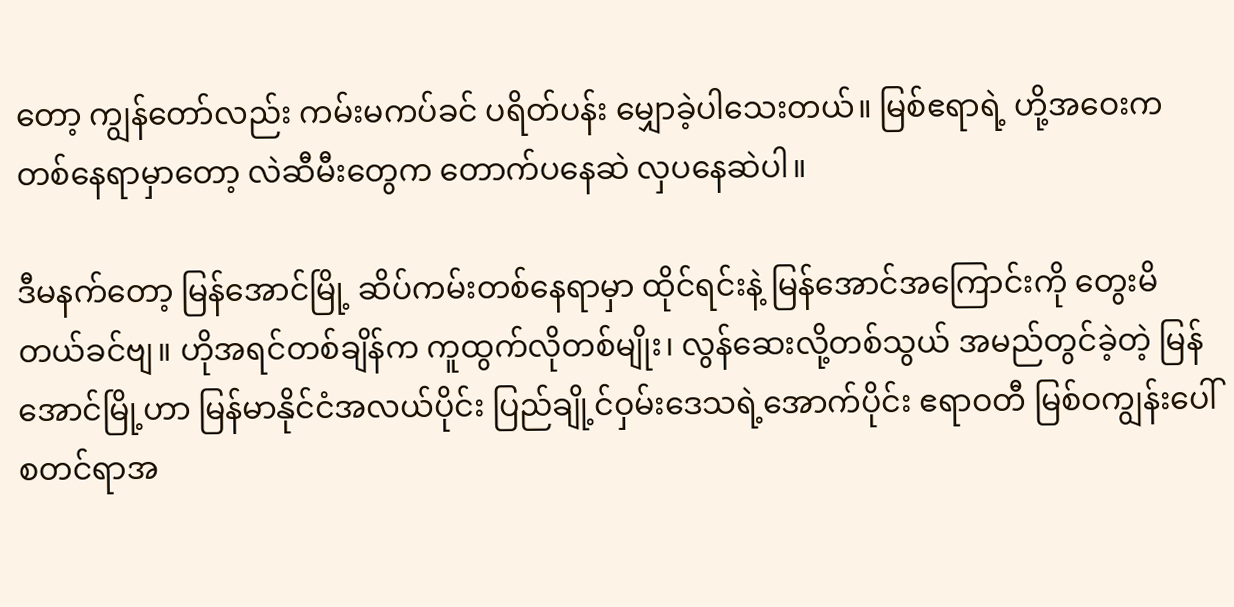တော့ ကျွန်တော်လည်း ကမ်းမကပ်ခင် ပရိတ်ပန်း မျှောခဲ့ပါသေးတယ်။ မြစ်ဧရာရဲ့ ဟို့အဝေးက တစ်နေရာမှာတော့ လဲဆီမီးတွေက တောက်ပနေဆဲ လှပနေဆဲပါ။

ဒီမနက်တော့ မြန်အောင်မြို့ ဆိပ်ကမ်းတစ်နေရာမှာ ထိုင်ရင်းနဲ့ မြန်အောင်အကြောင်းကို တွေးမိတယ်ခင်ဗျ။ ဟိုအရင်တစ်ချိန်က ကူထွက်လိုတစ်မျိုး၊ လွန်ဆေးလို့တစ်သွယ် အမည်တွင်ခဲ့တဲ့ မြန်အောင်မြို့ဟာ မြန်မာနိုင်ငံအလယ်ပိုင်း ပြည်ချို့င်ဝှမ်းဒေသရဲ့အောက်ပိုင်း ဧရာဝတီ မြစ်ဝကျွန်းပေါ် စတင်ရာအ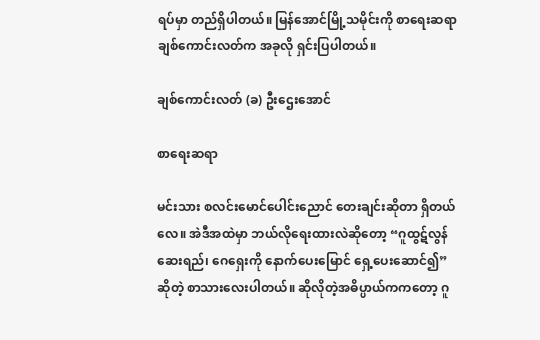ရပ်မှာ တည်ရှိပါတယ်။ မြန်အောင်မြို့သမိုင်းကို စာရေးဆရာ ချစ်ကောင်းလတ်က အခုလို ရှင်းပြပါတယ်။

ချစ်ကောင်းလတ် (ခ) ဦးဌေးအောင်

စာရေးဆရာ

မင်းသား စလင်းမောင်ပေါင်းညောင် တေးချင်းဆိုတာ ရှိတယ်လေ။ အဲဒီအထဲမှာ ဘယ်လိုရေးထားလဲဆိုတော့ “ဂူထွဋ်လွန်ဆေးရည်၊ ဂေရှေးကို နောက်ပေးမြောင် ရှေ့ပေးဆောင်၍”ဆိုတဲ့ စာသားလေးပါတယ်။ ဆိုလိုတဲ့အဓိပ္ပာယ်ကကတော့ ဂူ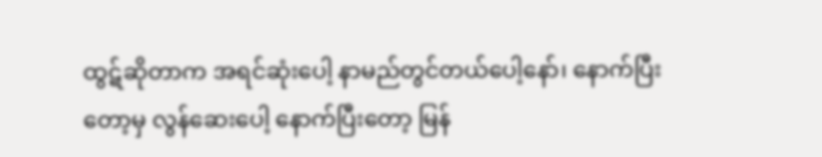ထွဋ်ဆိုတာက အရင်ဆုံးပေါ့ နာမည်တွင်တယ်ပေါ့နော်၊ နောက်ပြီးတော့မှ လွန်ဆေးပေါ့ နောက်ပြီးတော့ မြန်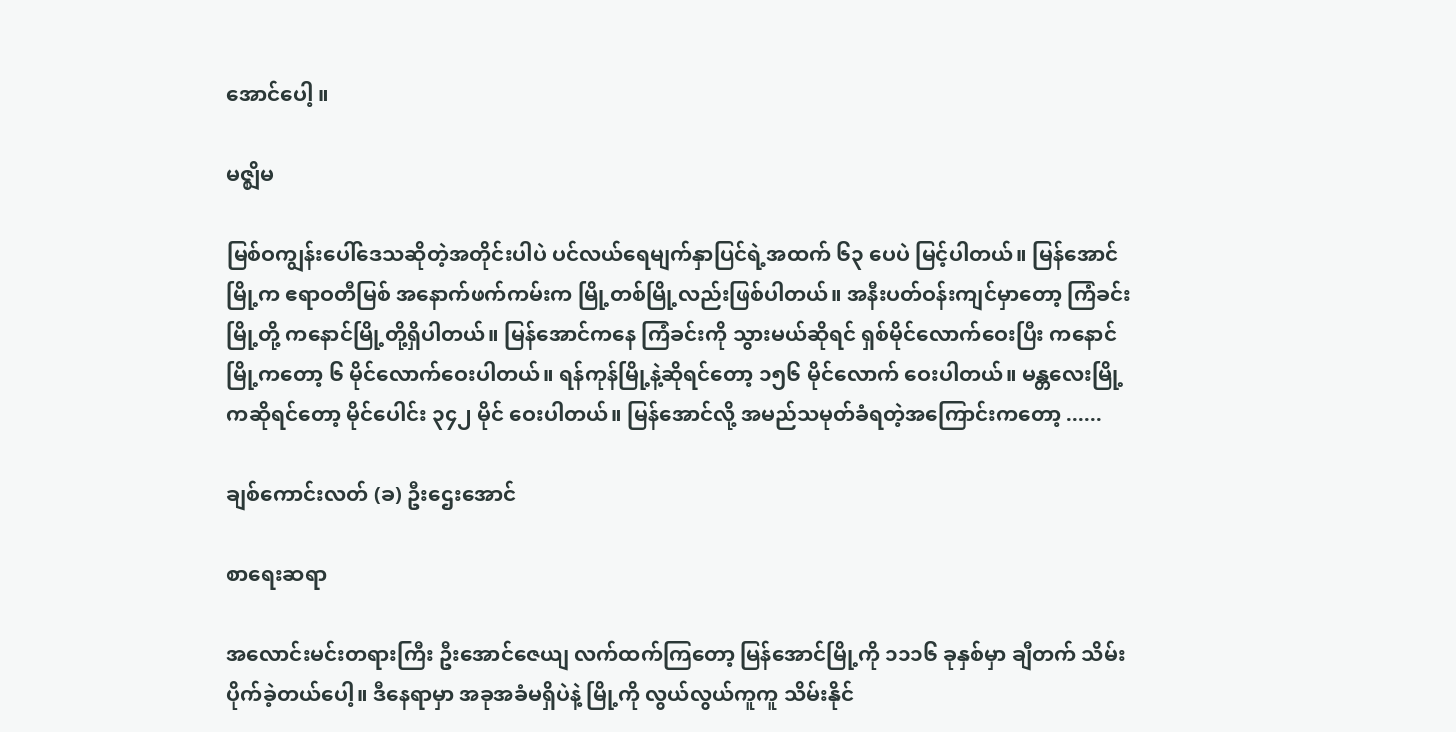အောင်ပေါ့ ။

မဇ္ဈိမ

မြစ်ဝကျွန်းပေါ်ဒေသဆိုတဲ့အတိုင်းပါပဲ ပင်လယ်ရေမျက်နှာပြင်ရဲ့အထက် ၆၃ ပေပဲ မြင့်ပါတယ်။ မြန်အောင်မြို့က ဧရာဝတီမြစ် အနောက်ဖက်ကမ်းက မြို့တစ်မြို့လည်းဖြစ်ပါတယ်။ အနီးပတ်ဝန်းကျင်မှာတော့ ကြံခင်းမြို့တို့ ကနောင်မြို့တို့ရှိပါတယ်။ မြန်အောင်ကနေ ကြံခင်းကို သွားမယ်ဆိုရင် ရှစ်မိုင်လောက်ဝေးပြီး ကနောင်မြို့ကတော့ ၆ မိုင်လောက်ဝေးပါတယ်။ ရန်ကုန်မြို့နဲ့ဆိုရင်တော့ ၁၅၆ မိုင်လောက် ဝေးပါတယ်။ မန္တလေးမြို့ကဆိုရင်တော့ မိုင်ပေါင်း ၃၄၂ မိုင် ဝေးပါတယ်။ မြန်အောင်လို့ အမည်သမုတ်ခံရတဲ့အကြောင်းကတော့ ......

ချစ်ကောင်းလတ် (ခ) ဦးဌေးအောင်

စာရေးဆရာ

အလောင်းမင်းတရားကြီး ဦးအောင်ဇေယျ လက်ထက်ကြတော့ မြန်အောင်မြို့ကို ၁၁၁၆ ခုနှစ်မှာ ချီတက် သိမ်းပိုက်ခဲ့တယ်ပေါ့။ ဒီနေရာမှာ အခုအခံမရှိပဲနဲ့ မြို့ကို လွယ်လွယ်ကူကူ သိမ်းနိုင်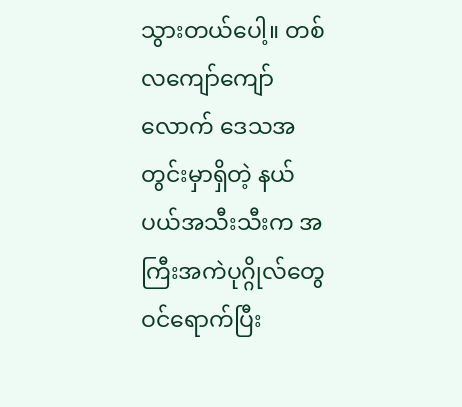သွားတယ်ပေါ့။ တစ်လကျော်ကျော်လောက် ဒေသအတွင်းမှာရှိတဲ့ နယ်ပယ်အသီးသီးက အကြီးအကဲပုဂ္ဂိုလ်တွေ ဝင်ရောက်ပြီး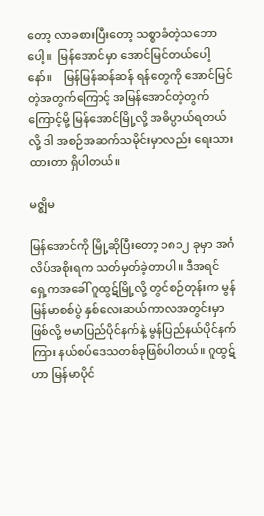တော့ လာခစားပြီးတော့ သစ္စာခံတဲ့သဘောပေါ့။  မြန်အောင်မှာ အောင်မြင်တယ်ပေါ့နော်။    မြန်မြန်ဆန်ဆန် ရန်တွေကို အောင်မြင်တဲ့အတွက်ကြောင့် အမြန်အောင်တဲ့တွက်ကြောင့်မို့ မြန်အောင်မြို့လို့ အဓိပ္ပာယ်ရတယ်လို့ ဒါ အစဉ်အဆက်သမိုင်းမှာလည်း ရေးသားထားတာ ရှိပါတယ်။

မဇ္ဈိမ

မြန်အောင်ကို မြို့ဆိုပြီးတော့ ၁၈၁၂ ခုမှာ အင်္ဂလိပ်အစိုးရက သတ်မှတ်ခဲ့တာပါ။ ဒီအရင် ရှေ့ကအခေါ် ဂူထွဋ်မြို့လို့ တွင်စဉ်တုန်းက မွန်မြန်မာစစ်ပွဲ နှစ်လေးဆယ်ကာလအတွင်းမှာဖြစ်လို့ ဗမာပြည်ပိုင်နက်နဲ့ မွန်ပြည်နယ်ပိုင်နက်ကြား နယ်စပ်ဒေသတစ်ခုဖြစ်ပါတယ်။ ဂူထွဋ်ဟာ မြန်မာပိုင်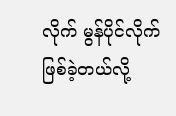လိုက် မွန်ပိုင်လိုက် ဖြစ်ခဲ့တယ်လို့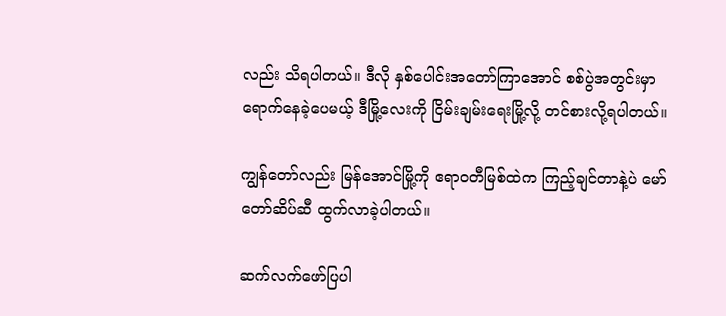လည်း သိရပါတယ်။ ဒီလို နှစ်ပေါင်းအတော်ကြာအောင် စစ်ပွဲအတွင်းမှာ ရောက်နေခဲ့ပေမယ့် ဒီမြို့လေးကို ငြိမ်းချမ်းရေးမြို့လို့ တင်စားလို့ရပါတယ်။

ကျွန်တော်လည်း မြန်အောင်မြို့ကို ဧရာဝတီမြစ်ထဲက ကြည့်ချင်တာနဲ့ပဲ မော်တော်ဆိပ်ဆီ ထွက်လာခဲ့ပါတယ်။

ဆက်လက်ဖော်ပြပါ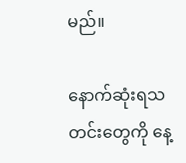မည်။

နောက်ဆုံးရသတင်းတွေကို နေ့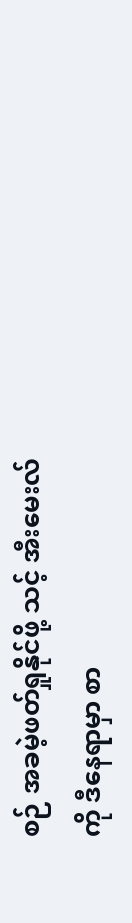စဉ် အခမဲ့ဖတ်ရှုနိုင်ဖို့ သင့် အီးမေးလ်ကို ဒီနေရာမှာ စာ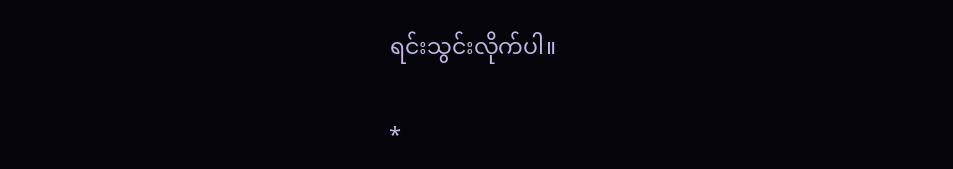ရင်းသွင်းလိုက်ပါ။

*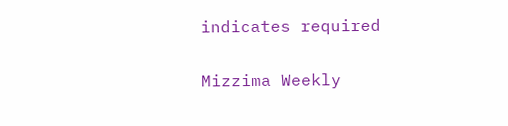indicates required

Mizzima Weekly